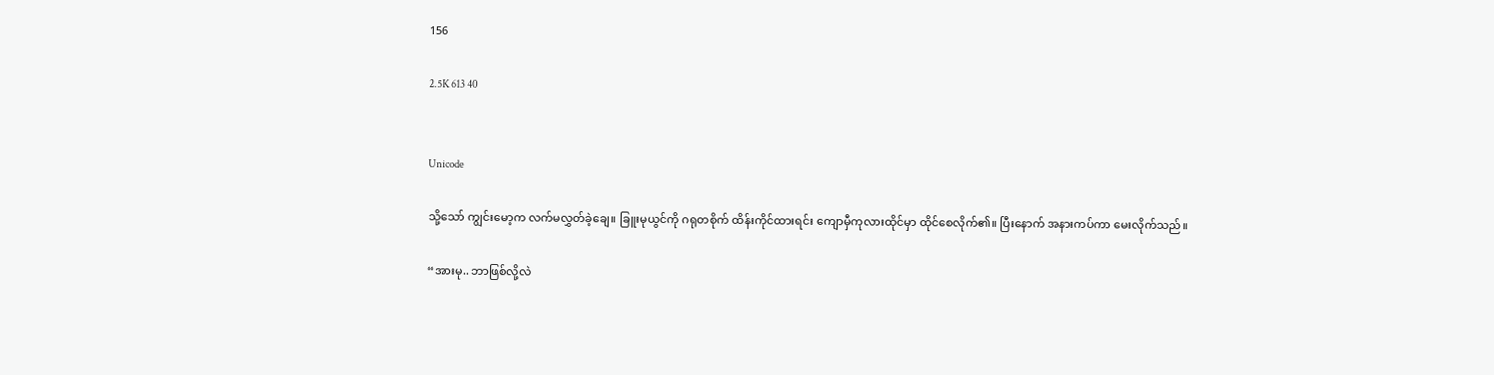156

2.5K 613 40


Unicode

သို့သော် ကျွင်းမော့က လက်မလွှတ်ခဲ့ချေ။ ခြူးမုယွင်ကို ဂရုတစိုက် ထိန်းကိုင်ထားရင်း ကျောမှီကုလားထိုင်မှာ ထိုင်စေလိုက်၏။ ပြီးနောက် အနားကပ်ကာ မေးလိုက်သည်။

“အားမု.. ဘာဖြစ်လို့လဲ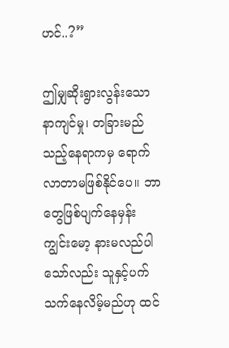ဟင်..?”

ဤမျှဆိုးရွားလွန်းသော နာကျင်မှု၊ တခြားမည်သည့်နေရာကမှ ရောက်လာတာမဖြစ်နိုင်ပေ။ ဘာတွေဖြစ်ပျက်နေမှန်း ကျွင်းမော့ နားမလည်ပါသော်လည်း သူနှင့်ပက်သက်နေလိမ့်မည်ဟု ထင်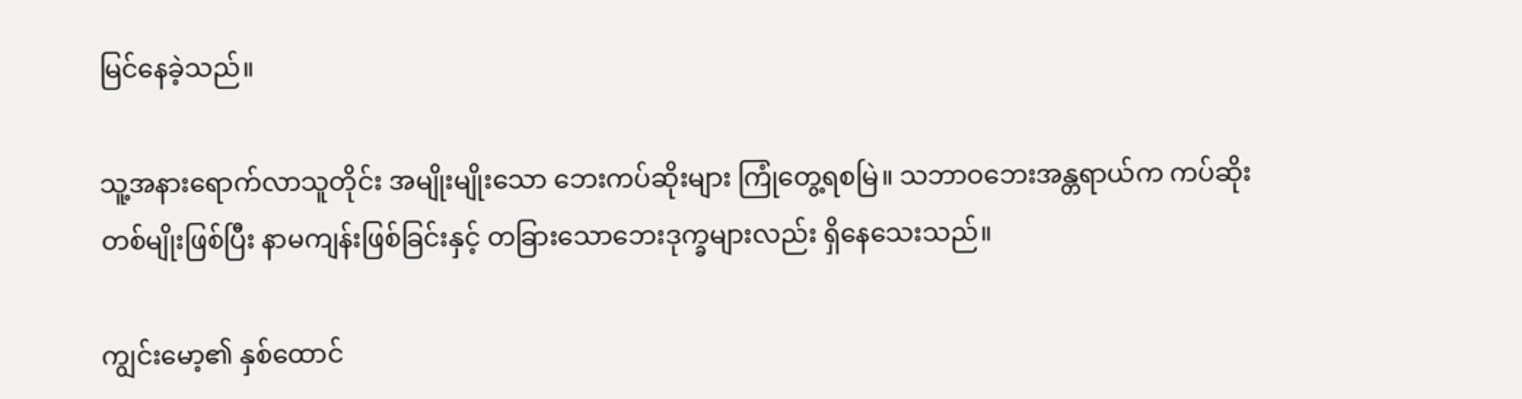မြင်နေခဲ့သည်။

သူ့အနားရောက်လာသူတိုင်း အမျိုးမျိုးသော ဘေးကပ်ဆိုးများ ကြုံတွေ့ရစမြဲ။ သဘာဝဘေးအန္တရာယ်က ကပ်ဆိုးတစ်မျိုးဖြစ်ပြီး နာမကျန်းဖြစ်ခြင်းနှင့် တခြားသောဘေးဒုက္ခများလည်း ရှိနေသေးသည်။

ကျွင်းမော့၏ နှစ်ထောင်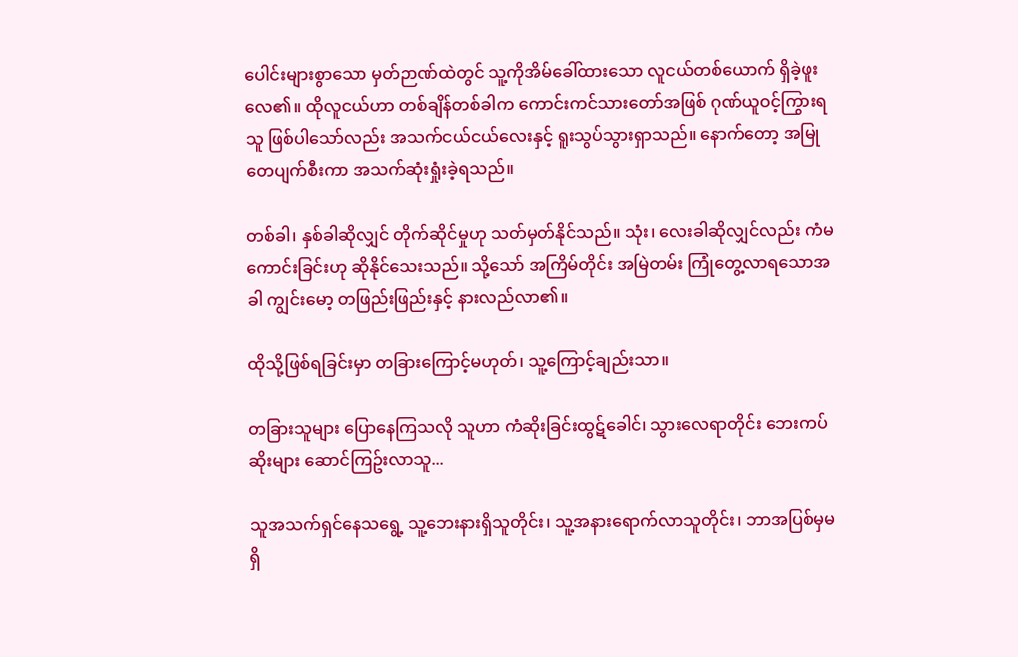ပေါင်းများစွာသော မှတ်ဉာဏ်ထဲတွင် သူ့ကိုအိမ်ခေါ်ထားသော လူငယ်တစ်ယောက် ရှိခဲ့ဖူးလေ၏။ ထိုလူငယ်ဟာ တစ်ချိန်တစ်ခါက ကောင်းကင်သားတော်အဖြစ် ဂုဏ်ယူဝင့်ကြွားရသူ ဖြစ်ပါသော်လည်း အသက်ငယ်ငယ်လေးနှင့် ရူးသွပ်သွားရှာသည်။ နောက်တော့ အမြုတေပျက်စီးကာ အသက်ဆုံးရှုံးခဲ့ရသည်။

တစ်ခါ၊ နှစ်ခါဆိုလျှင် တိုက်ဆိုင်မှုဟု သတ်မှတ်နိုင်သည်။ သုံး၊ လေးခါဆိုလျှင်လည်း ကံမကောင်းခြင်းဟု ဆိုနိုင်သေးသည်။ သို့သော် အကြိမ်တိုင်း အမြဲတမ်း ကြုံတွေ့လာရသောအခါ ကျွင်းမော့ တဖြည်းဖြည်းနှင့် နားလည်လာ၏။

ထိုသို့ဖြစ်ရခြင်းမှာ တခြားကြောင့်မဟုတ်၊ သူ့ကြောင့်ချည်းသာ။

တခြားသူများ ပြောနေကြသလို သူဟာ ကံဆိုးခြင်းထွဋ်ခေါင်၊ သွားလေရာတိုင်း ဘေးကပ်ဆိုးများ ဆောင်ကြဥ်းလာသူ...

သူအသက်ရှင်နေသရွေ့ သူ့ဘေးနားရှိသူတိုင်း၊ သူ့အနားရောက်လာသူတိုင်း၊ ဘာအပြစ်မှမရှိ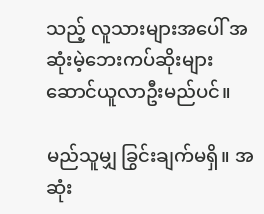သည့် လူသားများအပေါ် အဆုံးမဲ့ဘေးကပ်ဆိုးများ ဆောင်ယူလာဦးမည်ပင်။

မည်သူမျှ ခြွင်းချက်မရှိ။ အဆုံး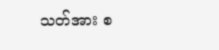သတ်အား စ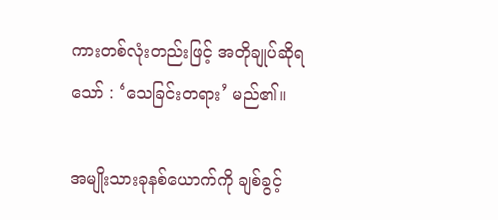ကားတစ်လုံးတည်းဖြင့် အတိုချုပ်ဆိုရသော် : ‘သေခြင်းတရား’ မည်၏။

အမျိုးသားခုနစ်ယောက်ကို ချစ်ခွင့်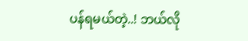ပန်ရမယ်တဲ့..! ဘယ်လို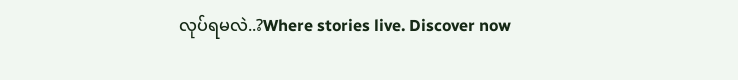လုပ်ရမလဲ..?Where stories live. Discover now